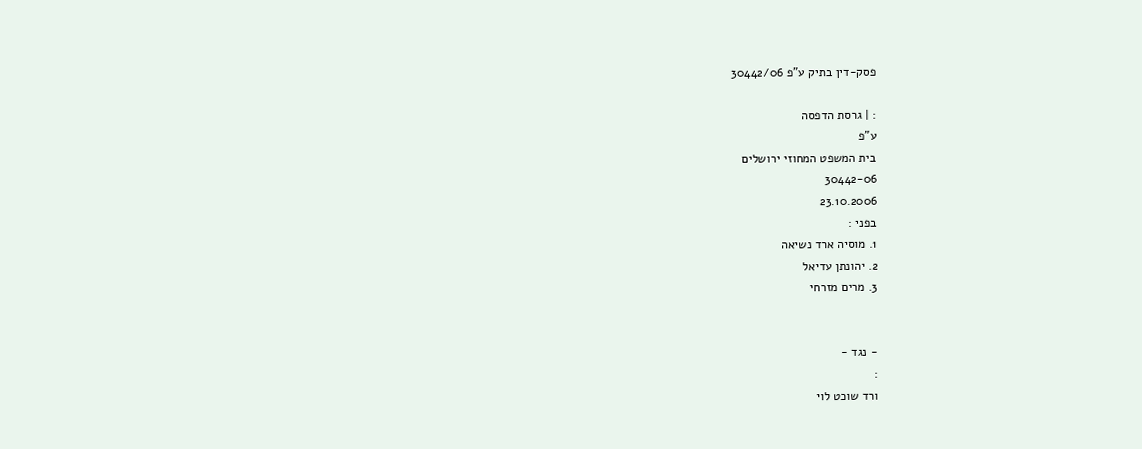פסק-דין בתיק ע"פ 30442/06

: | גרסת הדפסה
ע"פ
בית המשפט המחוזי ירושלים
30442-06
23.10.2006
בפני :
1. מוסיה ארד נשיאה
2. יהונתן עדיאל
3. מרים מזרחי


- נגד -
:
ורד שוכט לוי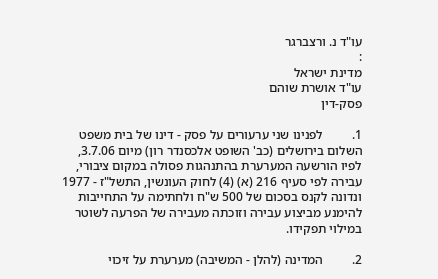עו"ד נ. ורצברגר
:
מדינת ישראל
עו"ד אושרת שוהם
פסק-דין

1.         לפנינו שני ערעורים על פסק - דינו של בית משפט השלום בירושלים (כב' השופט אלכסנדר רון) מיום 3.7.06, לפיו הורשעה המערערת בהתנהגות פסולה במקום ציבורי, עבירה לפי סעיף 216 (א) (4) לחוק העונשין, התשל"ז - 1977 ונדונה לקנס בסכום של 500 ש"ח ולחתימה על התחייבות להימנע מביצוע עבירה וזוכתה מעבירה של הפרעה לשוטר במילוי תפקידו.

2.         המדינה (להלן - המשיבה) מערערת על זיכוי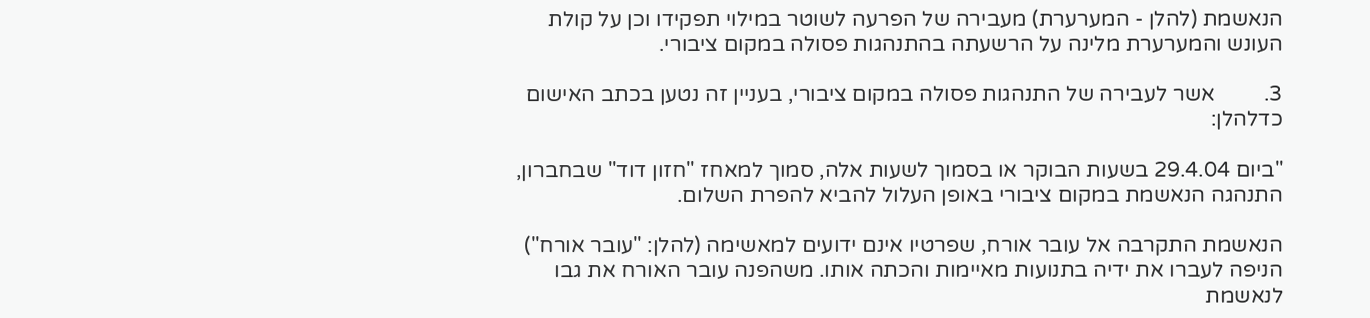הנאשמת (להלן - המערערת) מעבירה של הפרעה לשוטר במילוי תפקידו וכן על קולת העונש והמערערת מלינה על הרשעתה בהתנהגות פסולה במקום ציבורי.

3.         אשר לעבירה של התנהגות פסולה במקום ציבורי, בעניין זה נטען בכתב האישום כדלהלן:

"ביום 29.4.04 בשעות הבוקר או בסמוך לשעות אלה, סמוך למאחז "חזון דוד" שבחברון, התנהגה הנאשמת במקום ציבורי באופן העלול להביא להפרת השלום.

הנאשמת התקרבה אל עובר אורח, שפרטיו אינם ידועים למאשימה (להלן: "עובר אורח") הניפה לעברו את ידיה בתנועות מאיימות והכתה אותו. משהפנה עובר האורח את גבו לנאשמת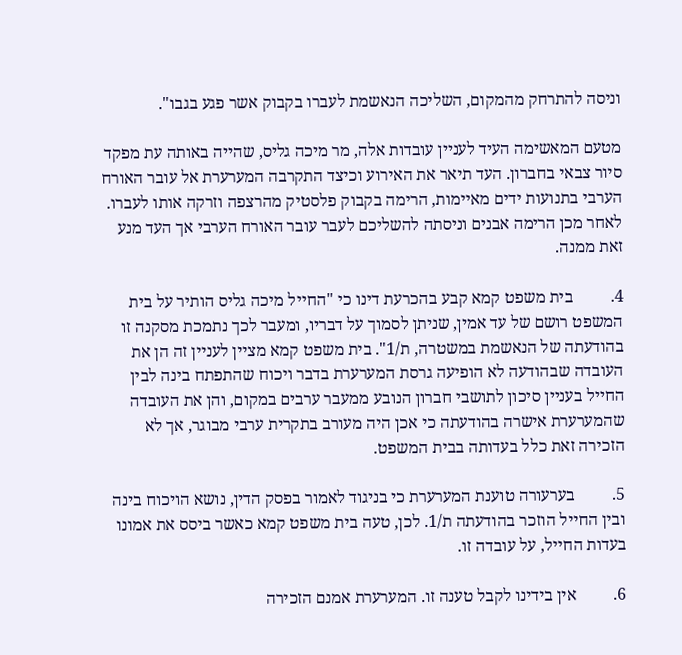וניסה להתרחק מהמקום, השליכה הנאשמת לעברו בקבוק אשר פגע בגבו".

מטעם המאשימה העיד לעניין עובדות אלה, מר מיכה גליס, שהייה באותה עת מפקד סיור צבאי בחברון. העד תיאר את האירוע וכיצד התקרבה המערערת אל עובר האורח הערבי בתנועות ידים מאיימות, הרימה בקבוק פלסטיק מהרצפה וזרקה אותו לעברו. לאחר מכן הרימה אבנים וניסתה להשליכם לעבר עובר האורח הערבי אך העד מנע זאת ממנה.

4.         בית משפט קמא קבע בהכרעת דינו כי "החייל מיכה גליס הותיר על בית המשפט רושם של עד אמין, שניתן לסמוך על דבריו, ומעבר לכך נתמכת מסקנה זו בהודעתה של הנאשמת במשטרה, ת/1". בית משפט קמא מציין לעניין זה הן את העובדה שבהודעה לא הופיעה גרסת המערערת בדבר ויכוח שהתפתח בינה לבין החייל בעניין סיכון לתושבי חברון הנובע ממעבר ערבים במקום, והן את העובדה שהמערערת אישרה בהודעתה כי אכן היה מעורב בתקרית ערבי מבוגר, אך לא הזכירה זאת כלל בעדותה בבית המשפט.

5.         בערעורה טוענת המערערת כי בניגוד לאמור בפסק הדין, נושא הויכוח בינה ובין החייל הוזכר בהודעתה ת/1. לכן, טעה בית משפט קמא כאשר ביסס את אמונו בעדות החייל, על עובדה זו.

6.         אין בידינו לקבל טענה זו. המערערת אמנם הזכירה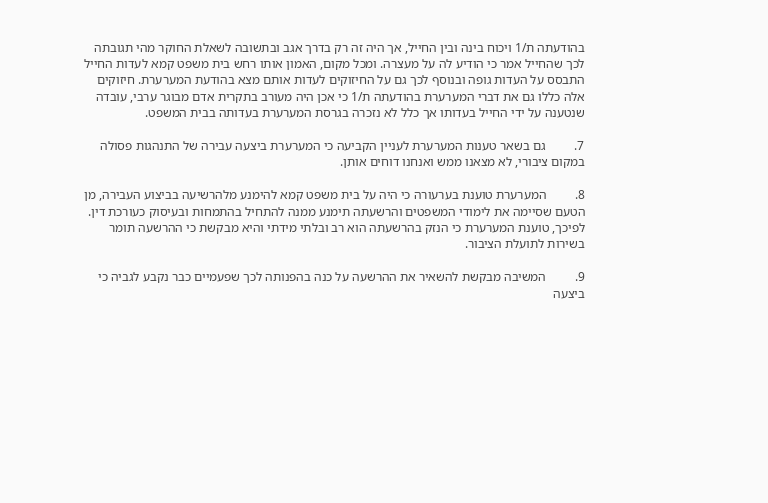בהודעתה ת/1 ויכוח בינה ובין החייל, אך היה זה רק בדרך אגב ובתשובה לשאלת החוקר מהי תגובתה לכך שהחייל אמר כי הודיע לה על מעצרה. ומכל מקום, האמון אותו רחש בית משפט קמא לעדות החייל התבסס על העדות גופה ובנוסף לכך גם על החיזוקים לעדות אותם מצא בהודעת המערערת. חיזוקים אלה כללו גם את דברי המערערת בהודעתה ת/1 כי אכן היה מעורב בתקרית אדם מבוגר ערבי, עובדה שנטענה על ידי החייל בעדותו אך כלל לא נזכרה בגרסת המערערת בעדותה בבית המשפט.

7.         גם בשאר טענות המערערת לעניין הקביעה כי המערערת ביצעה עבירה של התנהגות פסולה במקום ציבורי, לא מצאנו ממש ואנחנו דוחים אותן.

8.         המערערת טוענת בערעורה כי היה על בית משפט קמא להימנע מלהרשיעה בביצוע העבירה, מן הטעם שסיימה את לימודי המשפטים והרשעתה תימנע ממנה להתחיל בהתמחות ובעיסוק כעורכת דין. לפיכך, טוענת המערערת כי הנזק בהרשעתה הוא רב ובלתי מידתי והיא מבקשת כי ההרשעה תומר בשירות לתועלת הציבור.

9.         המשיבה מבקשת להשאיר את ההרשעה על כנה בהפנותה לכך שפעמיים כבר נקבע לגביה כי ביצעה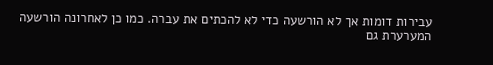עבירות דומות אך לא הורשעה כדי לא להכתים את עברה. כמו כן לאחרונה הורשעה המערערת גם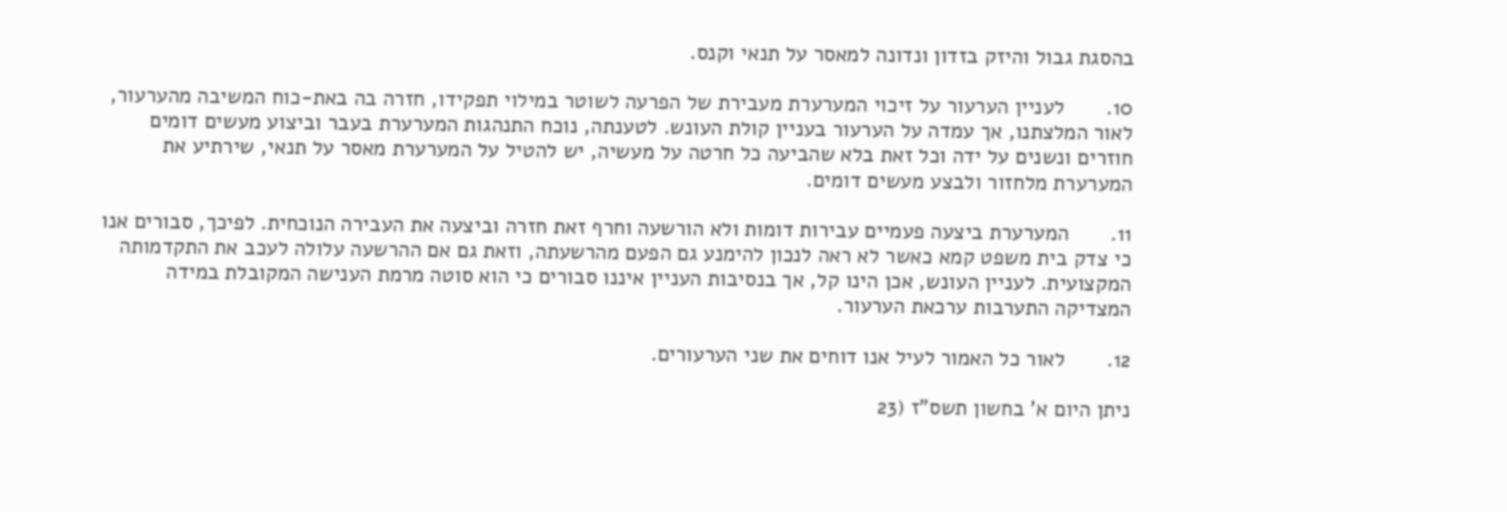בהסגת גבול והיזק בזדון ונדונה למאסר על תנאי וקנס.

10.       לעניין הערעור על זיכוי המערערת מעבירת של הפרעה לשוטר במילוי תפקידו, חזרה בה באת-כוח המשיבה מהערעור, לאור המלצתנו, אך עמדה על הערעור בעניין קולת העונש. לטענתה, נוכח התנהגות המערערת בעבר וביצוע מעשים דומים חוזרים ונשנים על ידה וכל זאת בלא שהביעה כל חרטה על מעשיה, יש להטיל על המערערת מאסר על תנאי, שירתיע את המערערת מלחזור ולבצע מעשים דומים.

11.       המערערת ביצעה פעמיים עבירות דומות ולא הורשעה וחרף זאת חזרה וביצעה את העבירה הנוכחית. לפיכך, סבורים אנו כי צדק בית משפט קמא כאשר לא ראה לנכון להימנע גם הפעם מהרשעתה, וזאת גם אם ההרשעה עלולה לעכב את התקדמותה המקצועית. לעניין העונש, אכן הינו קל, אך בנסיבות העניין איננו סבורים כי הוא סוטה מרמת הענישה המקובלת במידה המצדיקה התערבות ערכאת הערעור.

12.       לאור כל האמור לעיל אנו דוחים את שני הערעורים.

ניתן היום א' בחשון תשס"ז (23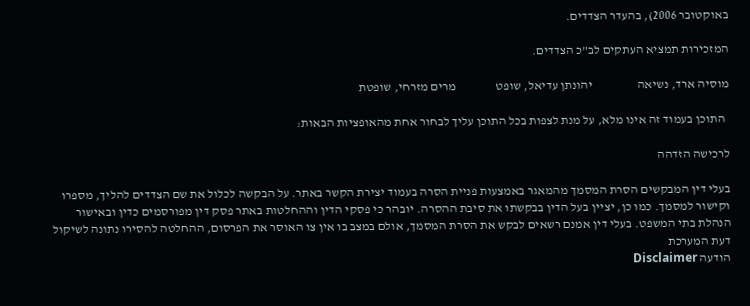באוקטובר 2006), בהעדר הצדדים.

המזכירות תמציא העתקים לב"כ הצדדים.

מוסיה ארד, נשיאה                  יהונתן עדיאל, שופט                מרים מזרחי, שופטת

  התוכן בעמוד זה אינו מלא, על מנת לצפות בכל התוכן עליך לבחור אחת מהאופציות הבאות:

לרכישה הזדהה

בעלי דין המבקשים הסרת המסמך מהמאגר באמצעות פניית הסרה בעמוד יצירת הקשר באתר. על הבקשה לכלול את שם הצדדים להליך, מספרו וקישור למסמך. כמו כן, יציין בעל הדין בבקשתו את סיבת ההסרה. יובהר כי פסקי הדין וההחלטות באתר פסק דין מפורסמים כדין ובאישור הנהלת בתי המשפט. בעלי דין אמנם רשאים לבקש את הסרת המסמך, אולם במצב בו אין צו האוסר את הפרסום, ההחלטה להסירו נתונה לשיקול דעת המערכת
הודעה Disclaimer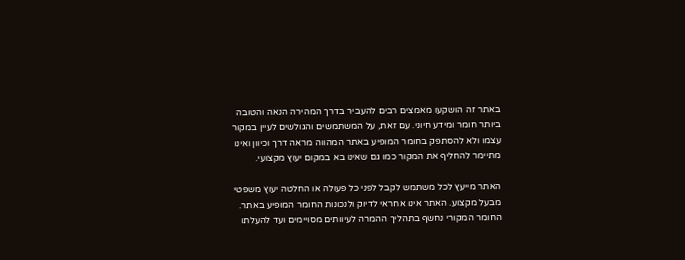באתר זה הושקעו מאמצים רבים להעביר בדרך המהירה הנאה והטובה ביותר חומר ומידע חיוני. עם זאת, על המשתמשים והגולשים לעיין במקור עצמו ולא להסתפק בחומר המופיע באתר המהווה מראה דרך וכיוון ואינו מתיימר להחליף את המקור כמו גם שאינו בא במקום יעוץ מקצועי.

האתר מייעץ לכל משתמש לקבל לפני כל פעולה או החלטה יעוץ משפטי מבעל מקצוע. האתר אינו אחראי לדיוק ולנכונות החומר המופיע באתר. החומר המקורי נחשף בתהליך ההמרה לעיוותים מסויימים ועד להעלתו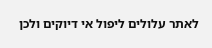לאתר עלולים ליפול אי דיוקים ולכן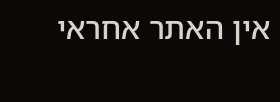אין האתר אחראי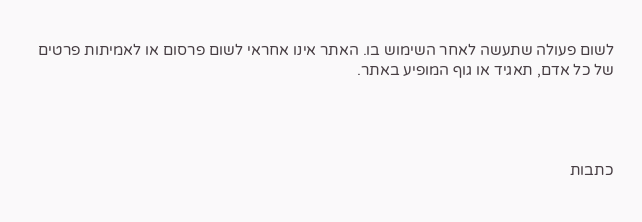לשום פעולה שתעשה לאחר השימוש בו. האתר אינו אחראי לשום פרסום או לאמיתות פרטים של כל אדם, תאגיד או גוף המופיע באתר.




כתבות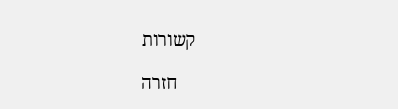קשורות

    חזרה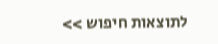לתוצאות חיפוש >>